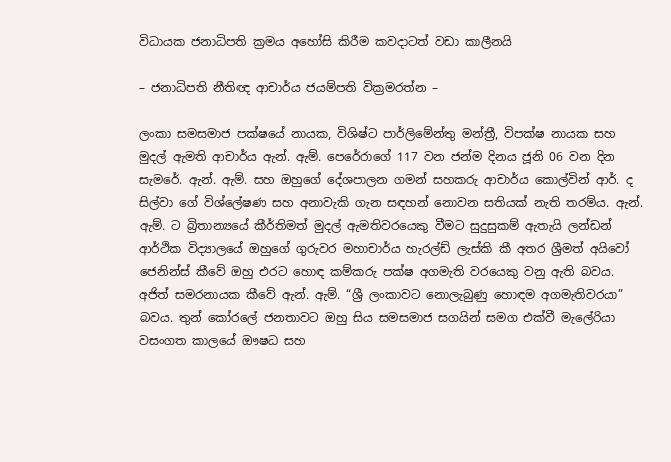විධායක ජනාධිපති ක්‍රමය අහෝසි කිරීම කවදාටත් වඩා කාලීනයි

– ජනාධිපති නීතිඥ ආචාර්ය ජයම්පති වික්‍රමරත්න –

ලංකා සමසමාජ පක්ෂයේ නායක, විශිෂ්ට පාර්ලිමේන්තු මන්ත්‍රී, විපක්ෂ නායක සහ මුදල් ඇමති ආචාර්ය ඇන්. ඇම්. පෙරේරාගේ 117 වන ජන්ම දිනය ජූනි 06 වන දින සැමරේ. ඇන්. ඇම්. සහ ඔහුගේ දේශපාලන ගමන් සහකරු ආචාර්ය කොල්වින් ආර්. ද සිල්වා ගේ විශ්ලේෂණ සහ අනාවැකි ගැන සඳහන් නොවන සතියක් නැති තරම්ය. ඇන්. ඇම්. ට බ්‍රිතාන්‍යයේ කීර්තිමත් මුදල් ඇමතිවරයෙකු වීමට සුදුසුකම් ඇතැයි ලන්ඩන් ආර්ථික විද්‍යාලයේ ඔහුගේ ගුරුවර මහාචාර්ය හැරල්ඩ් ලැස්කි කී අතර ශ්‍රීමත් අයිවෝ ජෙනින්ස් කීවේ ඔහු එරට හොඳ කම්කරු පක්ෂ අගමැති වරයෙකු වනු ඇති බවය. අජිත් සමරනායක කීවේ ඇන්. ඇම්. “ශ්‍රී ලංකාවට නොලැබුණු හොඳම අගමැතිවරයා” බවය. තුන් කෝරලේ ජනතාවට ඔහු සිය සමසමාජ සගයින් සමග එක්වී මැලේරියා වසංගත කාලයේ ඖෂධ සහ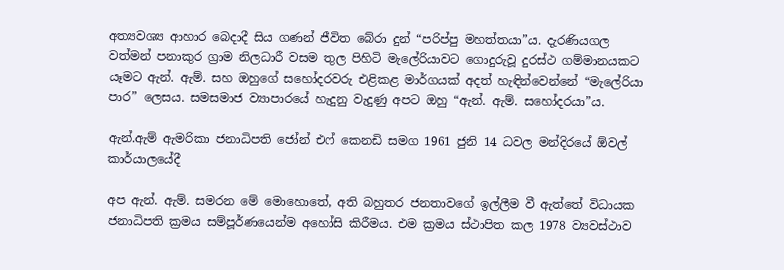අත්‍යවශ්‍ය ආහාර බෙදාදී සිය ගණන් ජීවිත බේරා දුන් “පරිප්පු මහත්තයා”ය. දැරණියගල වත්මන් පනාකුර ග්‍රාම නිලධාරී වසම තුල පිහිටි මැලේරියාවට ගොදුරුවූ දුරස්ථ ගම්මානයකට යෑමට ඇන්. ඇම්. සහ ඔහුගේ සහෝදරවරු එළිකළ මාර්ගයක් අදත් හැඳින්වෙන්නේ “මැලේරියා පාර” ලෙසය. සමසමාජ ව්‍යාපාරයේ හැදුනු වැදුණු අපට ඔහු “ඇන්. ඇම්. සහෝදරයා”ය.

ඇන්.ඇම් ඇමරිකා ජනාධිපති ජෝන් එෆ් කෙනඩි සමග 1961 ජුනි 14 ධවල මන්දිරයේ ඕවල් කාර්යාලයේදී

අප ඇන්. ඇම්. සමරන මේ මොහොතේ, අති බහුතර ජනතාවගේ ඉල්ලීම වී ඇත්තේ විධායක ජනාධිපති ක්‍රමය සම්පූර්ණයෙන්ම අහෝසි කිරීමය. එම ක්‍රමය ස්ථාපිත කල 1978 ව්‍යවස්ථාව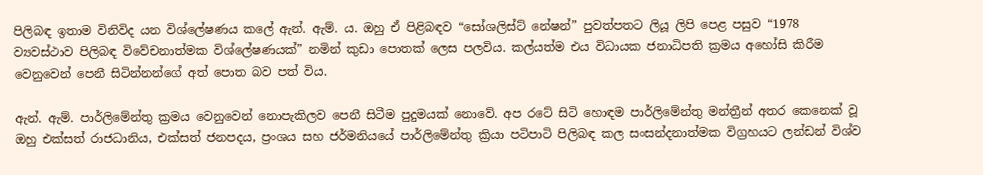පිලිබඳ ඉතාම විනිවිද යන විශ්ලේෂණය කලේ ඇන්. ඇම්. ය. ඔහු ඒ පිළිබඳව “සෝශලිස්ට් නේෂන්” පුවත්පතට ලියූ ලිපි පෙළ පසුව “1978 ව්‍යවස්ථාව පිලිබඳ විවේචනාත්මක විශ්ලේෂණයක්” නමින් කුඩා පොතක් ලෙස පලවිය. කල්යත්ම එය විධායක ජනාධිපති ක්‍රමය අහෝසි කිරීම වෙනුවෙන් පෙනී සිටින්නන්ගේ අත් පොත බව පත් විය.

ඇන්. ඇම්. පාර්ලිමේන්තු ක්‍රමය වෙනුවෙන් නොපැකිලව පෙනී සිටීම පුදුමයක් නොවේ. අප රටේ සිටි හොඳම පාර්ලිමේන්තු මන්ත්‍රීන් අතර කෙනෙක් වූ ඔහු එක්සත් රාජධානිය, එක්සත් ජනපදය, ප්‍රංශය සහ ජර්මනියයේ පාර්ලිමේන්තු ක්‍රියා පටිපාටි පිලිබඳ කල සංසන්දනාත්මක විග්‍රහයට ලන්ඩන් විශ්ව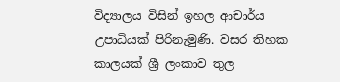විද්‍යාලය විසින් ඉහල ආචාර්ය උපාධියක් පිරිනැමුණි. වසර තිහක කාලයක් ශ්‍රී ලංකාව තුල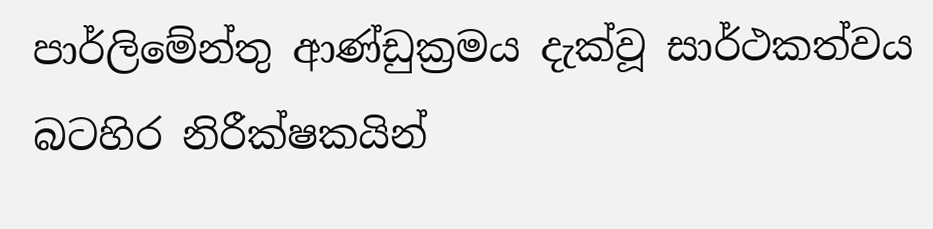පාර්ලිමේන්තු ආණ්ඩුක්‍රමය දැක්වූ සාර්ථකත්වය බටහිර නිරීක්ෂකයින්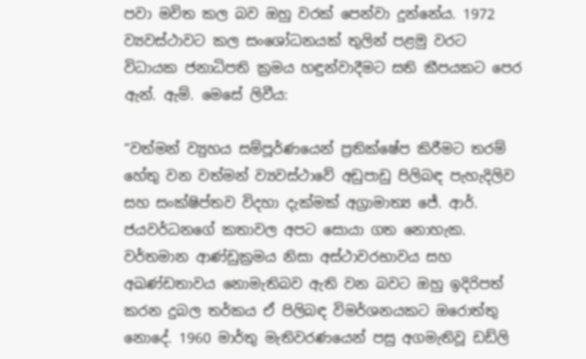පවා මවිත කල බව ඔහු වරක් පෙන්වා දුන්නේය. 1972 ව්‍යවස්ථාවට කල සංශෝධනයක් තුලින් පළමු වරට විධායක ජනාධිපති ක්‍රමය හඳුන්වාදීමට සති කීපයකට පෙර ඇන්. ඇම්. මෙසේ ලිවීය:

“වත්මන් ව්‍යුහය සම්පූර්ණයෙන් ප්‍රතික්ෂේප කිරීමට තරම් හේතු වන වත්මන් ව්‍යවස්ථාවේ අඩුපාඩු පිලිබඳ පැහැදිලිව සහ සංක්ෂිප්තව විදහා දැක්මක් අග්‍රාමාත්‍ය ජේ. ආර්. ජයවර්ධනගේ කතාවල අපට සොයා ගත නොහැක. වර්තමාන ආණ්ඩුක්‍රමය නිසා අස්ථාවරභාවය සහ අඛණ්ඩතාවය නොමැතිබව ඇති වන බවට ඔහු ඉදිරිපත් කරන දුබල තර්කය ඒ පිලිබඳ විමර්ශනයකට ඔරොත්තු නොදේ. 1960 මාර්තු මැතිවරණයෙන් පසු අගමැතිවූ ඩඩ්ලි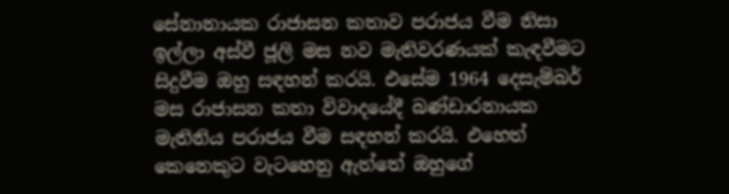සේනානායක රාජාසන කතාව පරාජය වීම නිසා ඉල්ලා අස්වී ජූලි මස නව මැතිවරණයක් කැඳවීමට සිදුවීම ඔහු සඳහන් කරයි. එසේම 1964 දෙසැම්බර් මස රාජාසන කතා විවාදයේදී බණ්ඩාරනායක මැතිනිය පරාජය වීම සඳහන් කරයි. එහෙත් කෙනෙකුට වැටහෙනු ඇත්තේ ඔහුගේ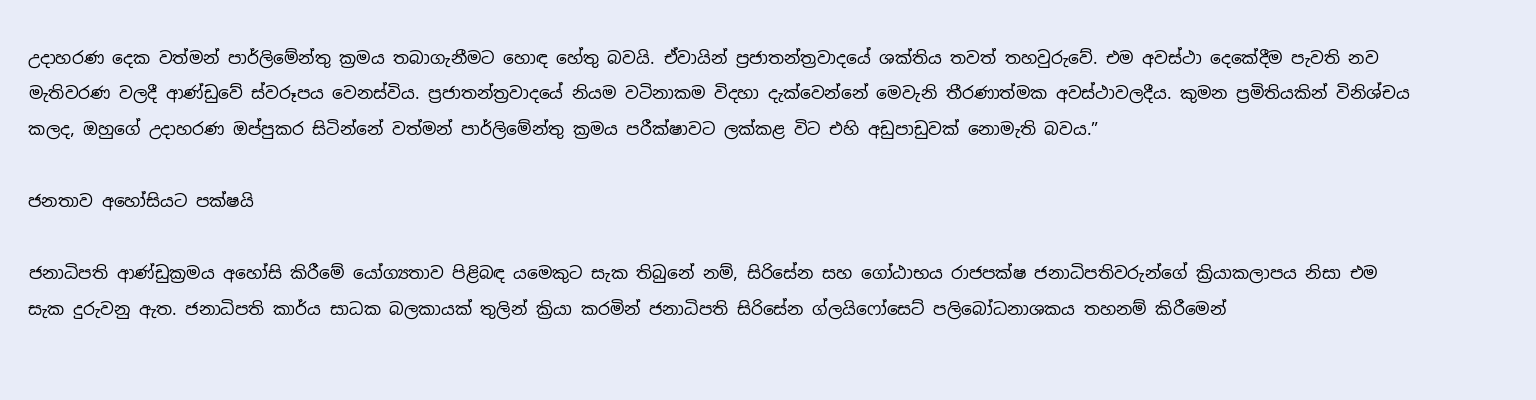උදාහරණ දෙක වත්මන් පාර්ලිමේන්තු ක්‍රමය තබාගැනීමට හොඳ හේතු බවයි. ඒවායින් ප්‍රජාතන්ත්‍රවාදයේ ශක්තිය තවත් තහවුරුවේ. එම අවස්ථා දෙකේදීම පැවති නව මැතිවරණ වලදී ආණ්ඩුවේ ස්වරූපය වෙනස්විය. ප්‍රජාතන්ත්‍රවාදයේ නියම වටිනාකම විදහා දැක්වෙන්නේ මෙවැනි තීරණාත්මක අවස්ථාවලදීය. කුමන ප්‍රමිතියකින් විනිශ්චය කලද, ඔහුගේ උදාහරණ ඔප්පුකර සිටින්නේ වත්මන් පාර්ලිමේන්තු ක්‍රමය පරීක්ෂාවට ලක්කළ විට එහි අඩුපාඩුවක් නොමැති බවය.”

ජනතාව අහෝසියට පක්ෂයි

ජනාධිපති ආණ්ඩුක්‍රමය අහෝසි කිරීමේ යෝග්‍යතාව පිළිබඳ යමෙකුට සැක තිබුනේ නම්, සිරිසේන සහ ගෝඨාභය රාජපක්ෂ ජනාධිපතිවරුන්ගේ ක්‍රියාකලාපය නිසා එම සැක දුරුවනු ඇත. ජනාධිපති කාර්ය සාධක බලකායක් තුලින් ක්‍රියා කරමින් ජනාධිපති සිරිසේන ග්ලයිෆෝසෙට් පලිබෝධනාශකය තහනම් කිරීමෙන්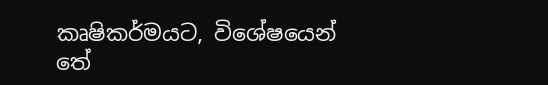කෘෂිකර්මයට, විශේෂයෙන් තේ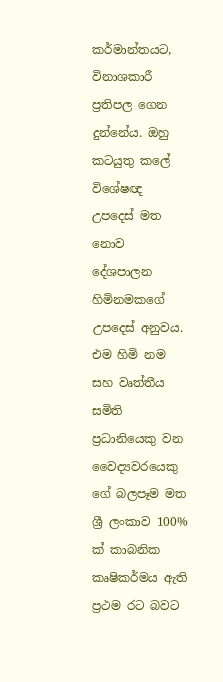කර්මාන්තයට, විනාශකාරී ප්‍රතිපල ගෙන දුන්නේය. ඔහු කටයුතු කලේ විශේෂඥ උපදෙස් මත නොව දේශපාලන හිමිනමකගේ උපදෙස් අනුවය. එම හිමි නම සහ වෘත්තීය සමිති ප්‍රධානියෙකු වන වෛද්‍යවරයෙකු ගේ බලපෑම මත ශ්‍රී ලංකාව 100% ක් කාබනික කෘෂිකර්මය ඇති ප්‍රථම රට බවට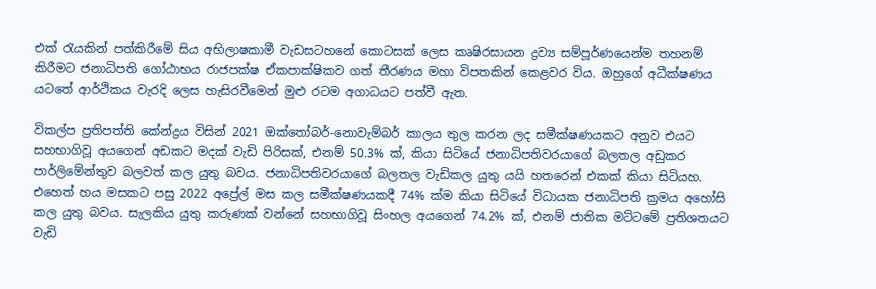එක් රැයකින් පත්කිරීමේ සිය අභිලාෂකාමී වැඩසටහනේ කොටසක් ලෙස කෘෂිරසායන ද්‍රව්‍ය සම්පූර්ණයෙන්ම තහනම් කිරීමට ජනාධිපති ගෝඨාභය රාජපක්ෂ ඒකපාක්ෂිකව ගත් තීරණය මහා විපතකින් කෙළවර විය. ඔහුගේ අධීක්ෂණය යටතේ ආර්ථිකය වැරදි ලෙස හැසිරවීමෙන් මුළු රටම අගාධයට පත්වී ඇත.

විකල්ප ප්‍රතිපත්ති කේන්ද්‍රය විසින් 2021 ඔක්තෝබර්-නොවැම්බර් කාලය තුල කරන ලද සමීක්ෂණයකට අනුව එයට සහභාගිවූ අයගෙන් අඩකට මදක් වැඩි පිරිසක්, එනම් 50.3% ක්, කියා සිටියේ ජනාධිපතිවරයාගේ බලතල අඩුකර පාර්ලිමේන්තුව බලවත් කල යුතු බවය. ජනාධිපතිවරයාගේ බලතල වැඩිකල යුතු යයි හතරෙන් එකක් කියා සිටියහ. එහෙත් හය මසකට පසු 2022 අප්‍රේල් මස කල සමීක්ෂණයකදී 74% ක්ම කියා සිටියේ විධායක ජනාධිපති ක්‍රමය අහෝසි කල යුතු බවය. සැලකිය යුතු කරුණක් වන්නේ සහභාගිවූ සිංහල අයගෙන් 74.2% ක්, එනම් ජාතික මට්ටමේ ප්‍රතිශතයට වැඩි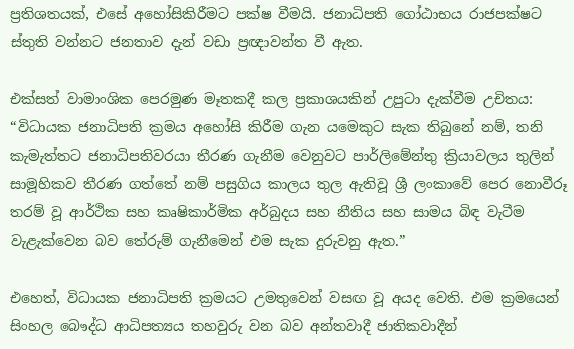ප්‍රතිශතයක්, එසේ අහෝසිකිරීමට පක්ෂ වීමයි. ජනාධිපති ගෝඨාභය රාජපක්ෂට ස්තුති වන්නට ජනතාව දැන් වඩා ප්‍රඥාවන්ත වී ඇත.

එක්සත් වාමාංශික පෙරමුණ මෑතකදී කල ප්‍රකාශයකින් උපුටා දැක්වීම උචිතය: “විධායක ජනාධිපති ක්‍රමය අහෝසි කිරීම ගැන යමෙකුට සැක තිබුනේ නම්, තනි කැමැත්තට ජනාධිපතිවරයා තීරණ ගැනීම වෙනුවට පාර්ලිමේන්තු ක්‍රියාවලය තුලින් සාමූහිකව තීරණ ගත්තේ නම් පසුගිය කාලය තුල ඇතිවූ ශ්‍රී ලංකාවේ පෙර නොවීරූ තරම් වූ ආර්ථික සහ කෘෂිකාර්මික අර්බුදය සහ නීතිය සහ සාමය බිඳ වැටීම වැළැක්වෙන බව තේරුම් ගැනීමෙන් එම සැක දුරුවනු ඇත.”

එහෙත්, විධායක ජනාධිපති ක්‍රමයට උමතුවෙන් වසඟ වූ අයද වෙති. එම ක්‍රමයෙන් සිංහල බෞද්ධ ආධිපත්‍යය තහවුරු වන බව අන්තවාදී ජාතිකවාදීන්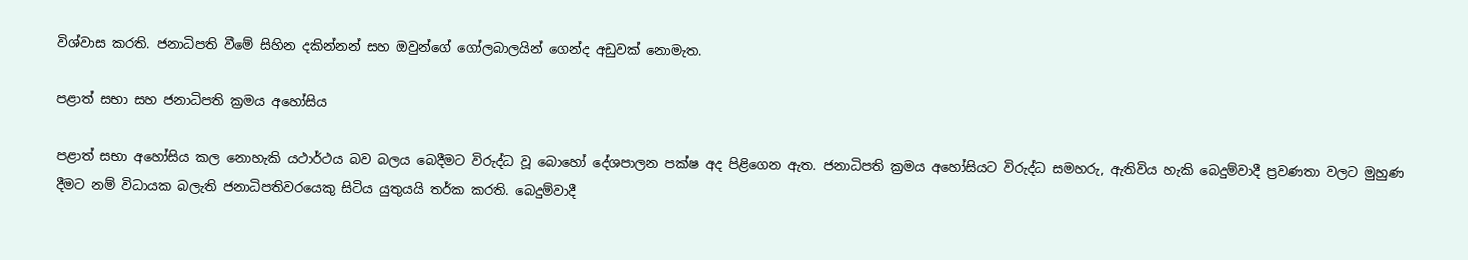විශ්වාස කරති. ජනාධිපති වීමේ සිහින දකින්නන් සහ ඔවුන්ගේ ගෝලබාලයින් ගෙන්ද අඩුවක් නොමැත.

පළාත් සභා සහ ජනාධිපති ක්‍රමය අහෝසිය

පළාත් සභා අහෝසිය කල නොහැකි යථාර්ථය බව බලය බෙදීමට විරුද්ධ වූ බොහෝ දේශපාලන පක්ෂ අද පිළිගෙන ඇත. ජනාධිපති ක්‍රමය අහෝසියට විරුද්ධ සමහරු, ඇතිවිය හැකි බෙදුම්වාදී ප්‍රවණතා වලට මුහුණ දීමට නම් විධායක බලැති ජනාධිපතිවරයෙකු සිටිය යුතුයයි තර්ක කරති. බෙදුම්වාදී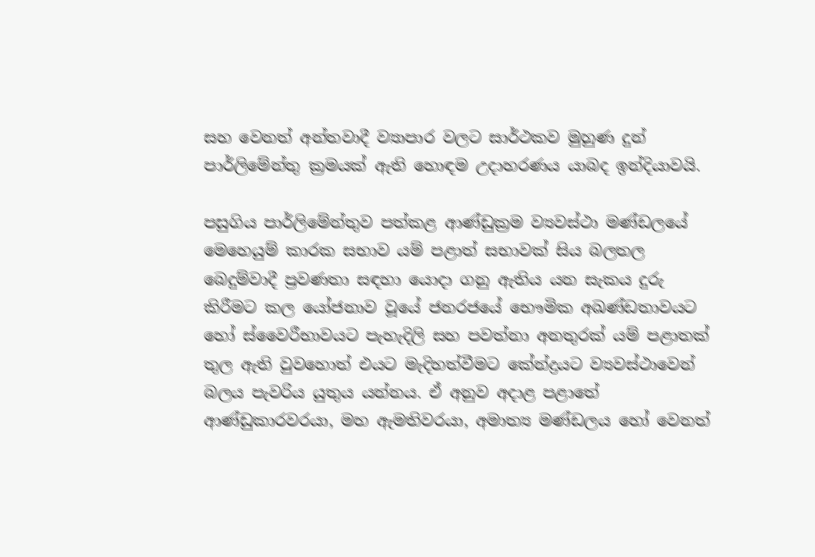සහ වෙනත් අන්තවාදී ව්‍යාපාර වලට සාර්ථකව මුහුණ දුන් පාර්ලිමේන්තු ක්‍රමයක් ඇති හොඳම උදාහරණය යාබද ඉන්දියාවයි.

පසුගිය පාර්ලිමේන්තුව පත්කළ ආණ්ඩුක්‍රම ව්‍යවස්ථා මණ්ඩලයේ මෙහෙයුම් කාරක සභාව යම් පළාත් සභාවක් සිය බලතල බෙදුම්වාදී ප්‍රවණතා සඳහා යොදා ගනු ඇතිය යන සැකය දුරු කිරීමට කල යෝජනාව වූයේ ජනරජයේ භෞමික අඛණ්ඩතාවයට හෝ ස්වෛරීභාවයට පැහැදිලි සහ පවත්නා අනතුරක් යම් පළාතක් තුල ඇති වුවහොත් එයට මැදිහත්වීමට කේන්ද්‍රයට ව්‍යවස්ථාවෙන් බලය පැවරිය යුතුය යන්නය. ඒ අනුව අදාළ පළාතේ ආණ්ඩුකාරවරයා, මහ ඇමතිවරයා, අමාත්‍ය මණ්ඩලය හෝ වෙනත්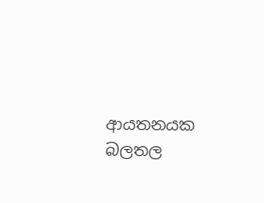ආයතනයක බලතල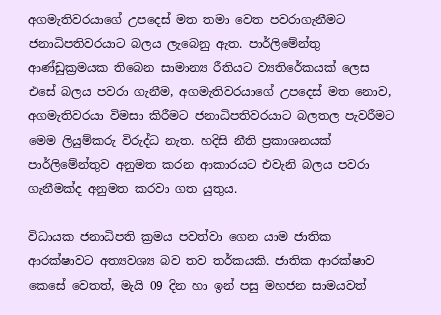අගමැතිවරයාගේ උපදෙස් මත තමා වෙත පවරාගැනීමට ජනාධිපතිවරයාට බලය ලැබෙනු ඇත. පාර්ලිමේන්තු ආණ්ඩුක්‍රමයක තිබෙන සාමාන්‍ය රීතියට ව්‍යතිරේකයක් ලෙස එසේ බලය පවරා ගැනීම, අගමැතිවරයාගේ උපදෙස් මත නොව, අගමැතිවරයා විමසා කිරීමට ජනාධිපතිවරයාට බලතල පැවරීමට මෙම ලියුම්කරු විරුද්ධ නැත. හදිසි නීති ප්‍රකාශනයක් පාර්ලිමේන්තුව අනුමත කරන ආකාරයට එවැනි බලය පවරා ගැනීමක්ද අනුමත කරවා ගත යුතුය.

විධායක ජනාධිපති ක්‍රමය පවත්වා ගෙන යාම ජාතික ආරක්ෂාවට අත්‍යවශ්‍ය බව තව තර්කයකි. ජාතික ආරක්ෂාව කෙසේ වෙතත්, මැයි 09 දින හා ඉන් පසු මහජන සාමයවත්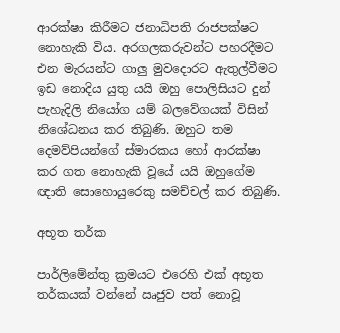ආරක්ෂා කිරීමට ජනාධිපති රාජපක්ෂට නොහැකි විය. අරගලකරුවන්ට පහරදීමට එන මැරයන්ට ගාලු මුවදොරට ඇතුල්වීමට ඉඩ නොදිය යුතු යයි ඔහු පොලිසියට දුන් පැහැදිලි නියෝග යම් බලවේගයක් විසින් නිශේධනය කර තිබුණි. ඔහුට තම දෙමව්පියන්ගේ ස්මාරකය හෝ ආරක්ෂා කර ගත නොහැකි වූයේ යයි ඔහුගේම ඥාති සොහොයුරෙකු සමච්චල් කර තිබුණි.

අභූත තර්ක

පාර්ලිමේන්තු ක්‍රමයට එරෙහි එක් අභූත තර්කයක් වන්නේ ඍජුව පත් නොවූ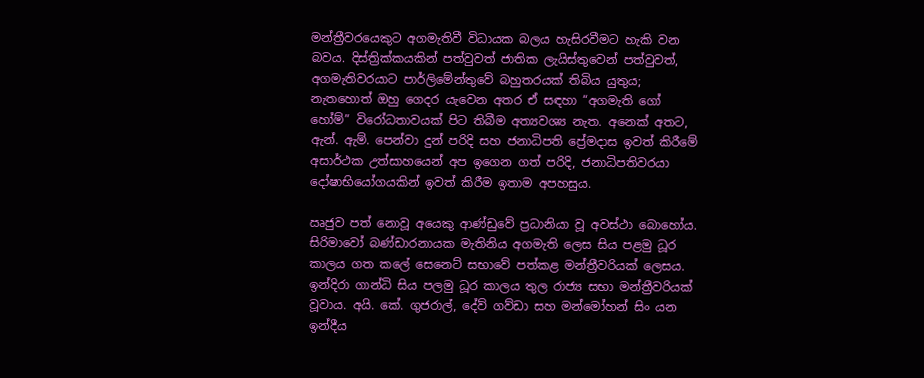මන්ත්‍රීවරයෙකුට අගමැතිවී විධායක බලය හැසිරවීමට හැකි වන බවය. දිස්ත්‍රික්කයකින් පත්වුවත් ජාතික ලැයිස්තුවෙන් පත්වුවත්, අගමැතිවරයාට පාර්ලිමේන්තුවේ බහුතරයක් තිබිය යුතුය; නැතහොත් ඔහු ගෙදර යැවෙන අතර ඒ සඳහා “අගමැති ගෝ හෝම්” විරෝධතාවයක් පිට තිබීම අත්‍යවශ්‍ය නැත. අනෙක් අතට, ඇන්. ඇම්. පෙන්වා දුන් පරිදි සහ ජනාධිපති ප්‍රේමදාස ඉවත් කිරීමේ අසාර්ථක උත්සාහයෙන් අප ඉගෙන ගත් පරිදි, ජනාධිපතිවරයා දෝෂාභියෝගයකින් ඉවත් කිරීම ඉතාම අපහසුය.

ඍජුව පත් නොවූ අයෙකු ආණ්ඩුවේ ප්‍රධානියා වූ අවස්ථා බොහෝය. සිරිමාවෝ බණ්ඩාරනායක මැතිනිය අගමැති ලෙස සිය පළමු ධූර කාලය ගත කලේ සෙනෙට් සභාවේ පත්කළ මන්ත්‍රීවරියක් ලෙසය. ඉන්දිරා ගාන්ධි සිය පලමු ධූර කාලය තුල රාජ්‍ය සභා මන්ත්‍රීවරියක් වූවාය. අයි. කේ. ගුජරාල්, දේව් ගව්ඩා සහ මන්මෝහන් සිං යන ඉන්දීය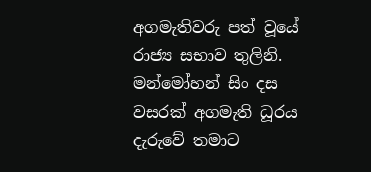අගමැතිවරු පත් වූයේ රාජ්‍ය සභාව තුලිනි. මන්මෝහන් සිං දස වසරක් අගමැති ධූරය දැරුවේ තමාට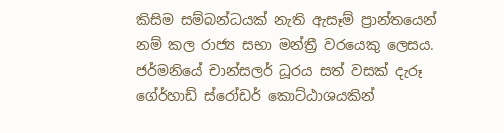කිසිම සම්බන්ධයක් නැති ඇසෑම් ප්‍රාන්තයෙන් නම් කල රාජ්‍ය සභා මන්ත්‍රී වරයෙකු ලෙසය. ජර්මනියේ චාන්සලර් ධූරය සත් වසක් දැරූ ගේර්හාඩ් ස්රෝඩර් කොට්ඨාශයකින්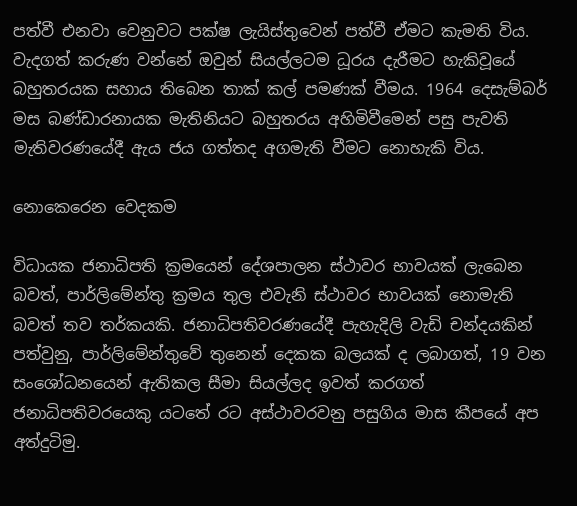පත්වී එනවා වෙනුවට පක්ෂ ලැයිස්තුවෙන් පත්වී ඒමට කැමති විය. වැදගත් කරුණ වන්නේ ඔවුන් සියල්ලටම ධූරය දැරීමට හැකිවූයේ බහුතරයක සහාය තිබෙන තාක් කල් පමණක් වීමය. 1964 දෙසැම්බර් මස බණ්ඩාරනායක මැතිනියට බහුතරය අහිමිවීමෙන් පසු පැවති මැතිවරණයේදී ඇය ජය ගත්තද අගමැති වීමට නොහැකි විය.

නොකෙරෙන වෙදකම

විධායක ජනාධිපති ක්‍රමයෙන් දේශපාලන ස්ථාවර භාවයක් ලැබෙන බවත්, පාර්ලිමේන්තු ක්‍රමය තුල එවැනි ස්ථාවර භාවයක් නොමැති බවත් තව තර්කයකි. ජනාධිපතිවරණයේදී පැහැදිලි වැඩි චන්දයකින් පත්වුනු, පාර්ලිමේන්තුවේ තුනෙන් දෙකක බලයක් ද ලබාගත්, 19 වන සංශෝධනයෙන් ඇතිකල සීමා සියල්ලද ඉවත් කරගත් ජනාධිපතිවරයෙකු යටතේ රට අස්ථාවරවනු පසුගිය මාස කීපයේ අප අත්දුටිමු.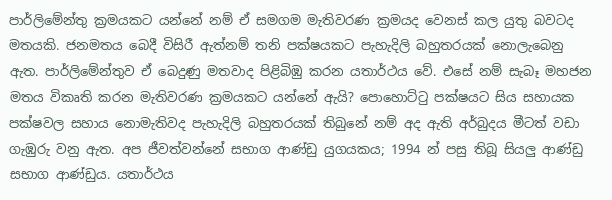පාර්ලිමේන්තු ක්‍රමයකට යන්නේ නම් ඒ සමගම මැතිවරණ ක්‍රමයද වෙනස් කල යුතු බවටද මතයකි. ජනමතය බෙදී විසිරී ඇත්නම් තනි පක්ෂයකට පැහැදිලි බහුතරයක් නොලැබෙනු ඇත. පාර්ලිමේන්තුව ඒ බෙදුණු මතවාද පිළිබිඹු කරන යතාර්ථය වේ. එසේ නම් සැබෑ මහජන මතය විකෘති කරන මැතිවරණ ක්‍රමයකට යන්නේ ඇයි? පොහොට්ටු පක්ෂයට සිය සහායක පක්ෂවල සහාය නොමැතිවද පැහැදිලි බහුතරයක් තිබුනේ නම් අද ඇති අර්බුදය මීටත් වඩා ගැඹුරු වනු ඇත. අප ජීවත්වන්නේ සභාග ආණ්ඩු යුගයකය; 1994 න් පසු තිබූ සියලු ආණ්ඩු සභාග ආණ්ඩුය. යතාර්ථය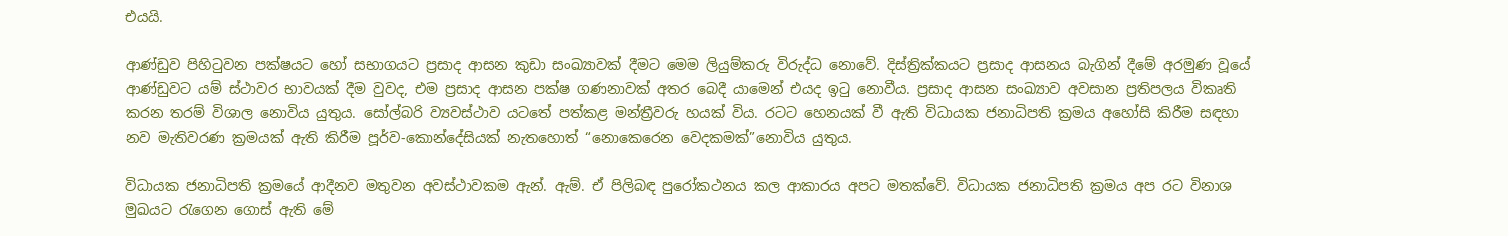එයයි.

ආණ්ඩුව පිහිටුවන පක්ෂයට හෝ සභාගයට ප්‍රසාද ආසන කුඩා සංඛ්‍යාවක් දීමට මෙම ලියුම්කරු විරුද්ධ නොවේ. දිස්ත්‍රික්කයට ප්‍රසාද ආසනය බැගින් දීමේ අරමුණ වූයේ ආණ්ඩුවට යම් ස්ථාවර භාවයක් දීම වුවද, එම ප්‍රසාද ආසන පක්ෂ ගණනාවක් අතර බෙදී යාමෙන් එයද ඉටු නොවීය. ප්‍රසාද ආසන සංඛ්‍යාව අවසාන ප්‍රතිපලය විකෘති කරන තරම් විශාල නොවිය යුතුය. සෝල්බරි ව්‍යවස්ථාව යටතේ පත්කළ මන්ත්‍රීවරු හයක් විය. රටට හෙනයක් වී ඇති විධායක ජනාධිපති ක්‍රමය අහෝසි කිරීම සඳහා නව මැතිවරණ ක්‍රමයක් ඇති කිරීම පූර්ව-කොන්දේසියක් නැතහොත් “නොකෙරෙන වෙදකමක්”නොවිය යුතුය.

විධායක ජනාධිපති ක්‍රමයේ ආදීනව මතුවන අවස්ථාවකම ඇන්. ඇම්. ඒ පිලිබඳ පුරෝකථනය කල ආකාරය අපට මතක්වේ. විධායක ජනාධිපති ක්‍රමය අප රට විනාශ මුඛයට රැගෙන ගොස් ඇති මේ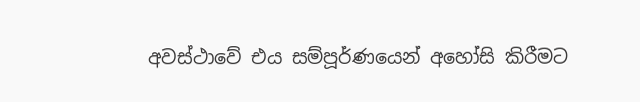අවස්ථාවේ එය සම්පූර්ණයෙන් අහෝසි කිරීමට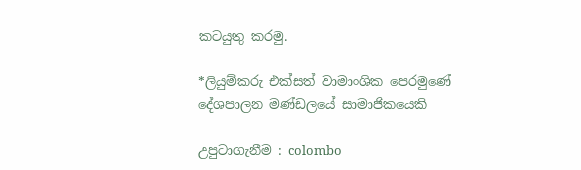කටයුතු කරමු.

*ලියුම්කරු එක්සත් වාමාංශික පෙරමුණේ දේශපාලන මණ්ඩලයේ සාමාජිකයෙකි

උපුටාගැනීම : colombo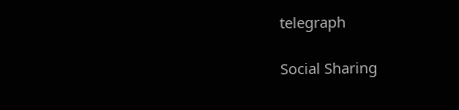telegraph

Social Sharing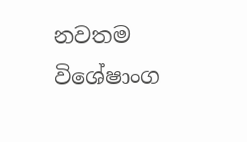නවතම විශේෂාංග